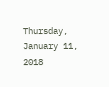Thursday, January 11, 2018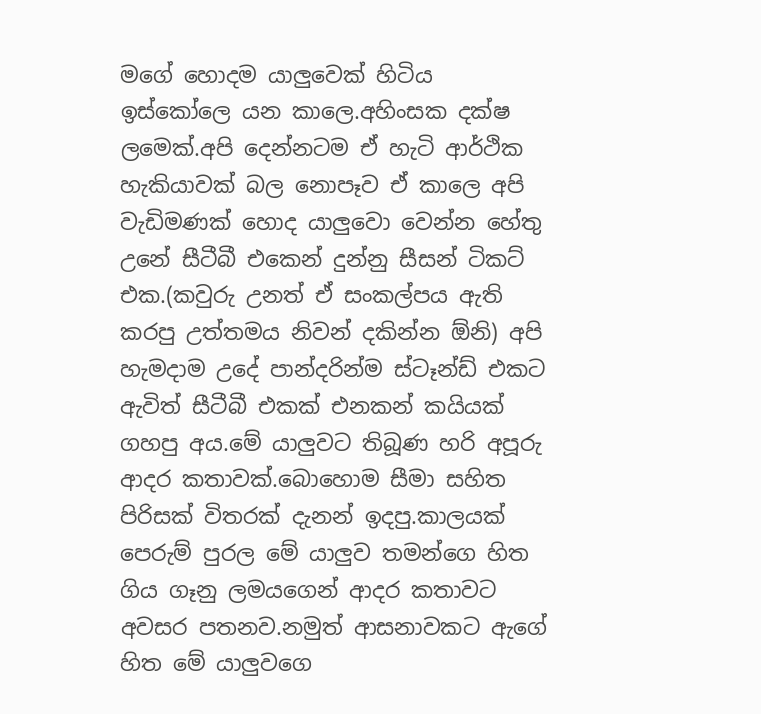මගේ හොදම යාලුවෙක් හිටිය ඉස්කෝලෙ යන කාලෙ.අහිංසක දක්ෂ ලමෙක්.අපි දෙන්නටම ඒ හැටි ආර්ථික හැකියාවක් බල නොපෑව ඒ කාලෙ අපි වැඩිමණක් හොද යාලුවො වෙන්න හේතු උනේ සීටීබී එකෙන් දුන්නු සීසන් ටිකට් එක.(කවුරු උනත් ඒ සංකල්පය ඇති කරපු උත්තමය නිවන් දකින්න ඕනි) අපි හැමදාම උදේ පාන්දරින්ම ස්ටෑන්ඩ් එකට ඇවිත් සීටීබී එකක් එනකන් කයියක් ගහපු අය.මේ යාලුවට තිබූණ හරි අපූරු ආදර කතාවක්.බොහොම සීමා සහිත පිරිසක් විතරක් දැනන් ඉදපු.කාලයක් පෙරුම් පුරල මේ යාලුව තමන්ගෙ හිත ගිය ගෑනු ලමයගෙන් ආදර කතාවට අවසර පතනව.නමුත් ආසනාවකට ඇගේ හිත මේ යාලුවගෙ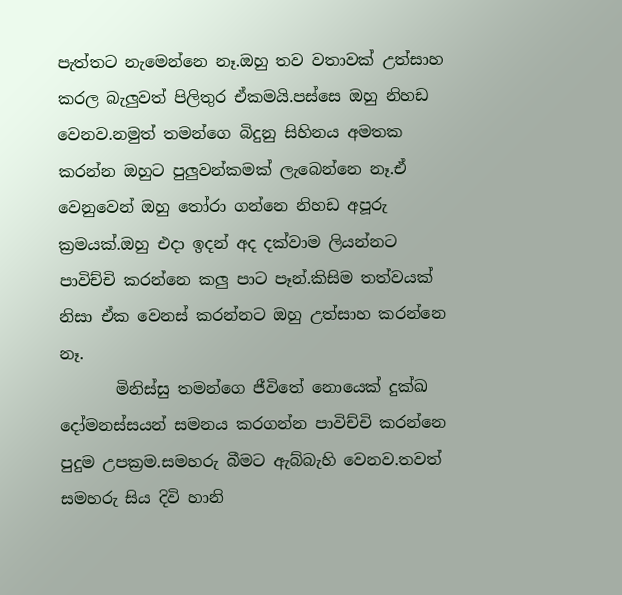පැත්තට නැමෙන්නෙ නෑ.ඔහු තව වතාවක් උත්සාහ කරල බැලුවත් පිලිතුර ඒකමයි.පස්සෙ ඔහු නිහඩ වෙනව.නමුත් තමන්ගෙ බිදුනු සිහිනය අමතක කරන්න ඔහුට පුලුවන්කමක් ලැබෙන්නෙ නෑ.ඒ වෙනුවෙන් ඔහු තෝරා ගන්නෙ නිහඩ අපූරු ක්‍රමයක්.ඔහු එදා ඉදන් අද දක්වාම ලියන්නට පාවිච්චි කරන්නෙ කලු පාට පෑන්.කිසිම තත්වයක් නිසා ඒක වෙනස් කරන්නට ඔහු උත්සාහ කරන්නෙ නෑ.
       මිනිස්සු තමන්ගෙ ජීවිතේ නොයෙක් දුක්ඛ දෝමනස්සයන් සමනය කරගන්න පාවිච්චි කරන්නෙ පුදුම උපක්‍රම.සමහරු බීමට ඇබ්බැහි වෙනව.තවත් සමහරු සිය දිවි හානි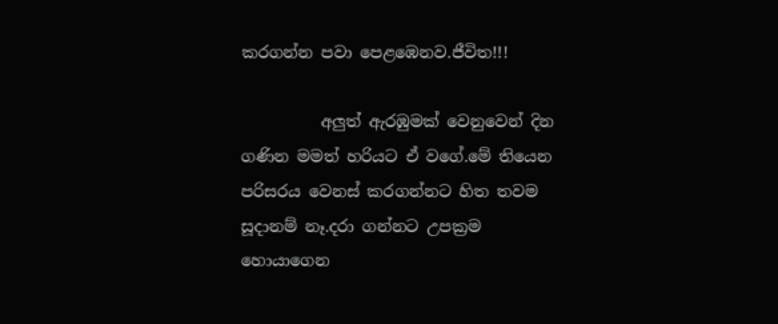කරගන්න පවා පෙළඹෙනව.ජීවිත!!!

          අලුත් ඇරඹුමක් වෙනුවෙන් දින ගණින මමත් හරියට ඒ වගේ.මේ තියෙන පරිසරය වෙනස් කරගන්නට හිත තවම සූදානම් නෑ.දරා ගන්නට උපක්‍රම හොයාගෙන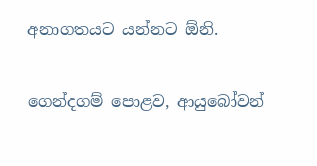අනාගතයට යන්නට ඕනි.

ගෙන්දගම් පොළව, ආයුබෝවන්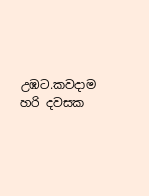උඹට.කවදාම හරි දවසක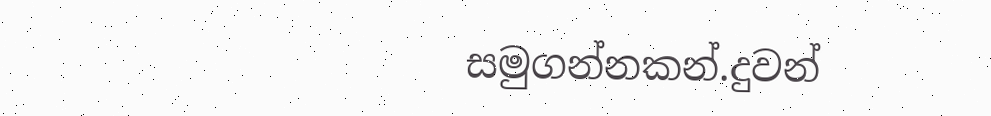සමුගන්නකන්.දුවන්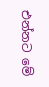එන්නට මේ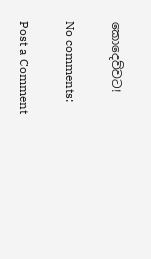කොදෙව්වට!

No comments:

Post a Comment